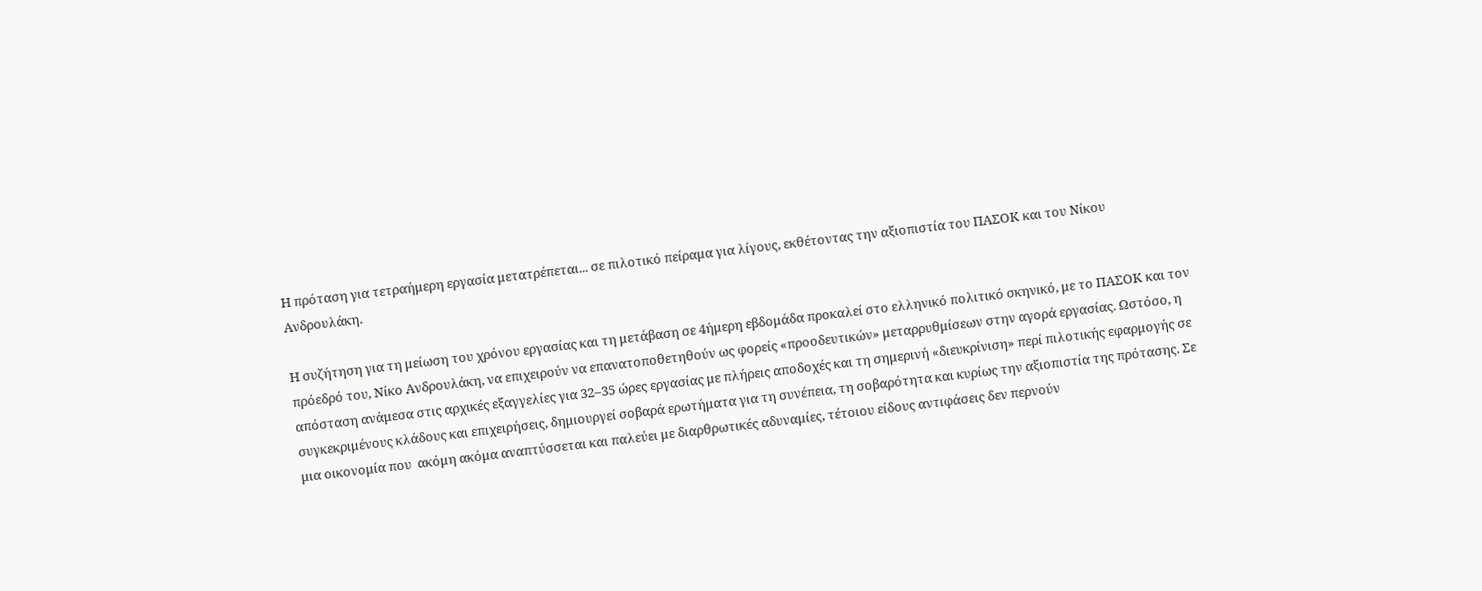Η πρόταση για τετραήμερη εργασία μετατρέπεται... σε πιλοτικό πείραμα για λίγους, εκθέτοντας την αξιοπιστία του ΠΑΣΟΚ και του Νίκου Ανδρουλάκη.

Η συζήτηση για τη μείωση του χρόνου εργασίας και τη μετάβαση σε 4ήμερη εβδομάδα προκαλεί στο ελληνικό πολιτικό σκηνικό, με το ΠΑΣΟΚ και τον πρόεδρό του, Νίκο Ανδρουλάκη, να επιχειρούν να επανατοποθετηθούν ως φορείς «προοδευτικών» μεταρρυθμίσεων στην αγορά εργασίας. Ωστόσο, η απόσταση ανάμεσα στις αρχικές εξαγγελίες για 32–35 ώρες εργασίας με πλήρεις αποδοχές και τη σημερινή «διευκρίνιση» περί πιλοτικής εφαρμογής σε συγκεκριμένους κλάδους και επιχειρήσεις, δημιουργεί σοβαρά ερωτήματα για τη συνέπεια, τη σοβαρότητα και κυρίως την αξιοπιστία της πρότασης. Σε μια οικονομία που  ακόμη ακόμα αναπτύσσεται και παλεύει με διαρθρωτικές αδυναμίες, τέτοιου είδους αντιφάσεις δεν περνούν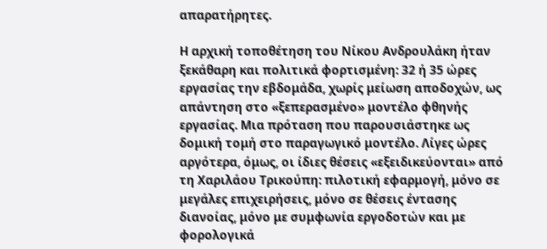απαρατήρητες.

Η αρχική τοποθέτηση του Νίκου Ανδρουλάκη ήταν ξεκάθαρη και πολιτικά φορτισμένη: 32 ή 35 ώρες εργασίας την εβδομάδα, χωρίς μείωση αποδοχών, ως απάντηση στο «ξεπερασμένο» μοντέλο φθηνής εργασίας. Μια πρόταση που παρουσιάστηκε ως δομική τομή στο παραγωγικό μοντέλο. Λίγες ώρες αργότερα, όμως, οι ίδιες θέσεις «εξειδικεύονται» από τη Χαριλάου Τρικούπη: πιλοτική εφαρμογή, μόνο σε μεγάλες επιχειρήσεις, μόνο σε θέσεις έντασης διανοίας, μόνο με συμφωνία εργοδοτών και με φορολογικά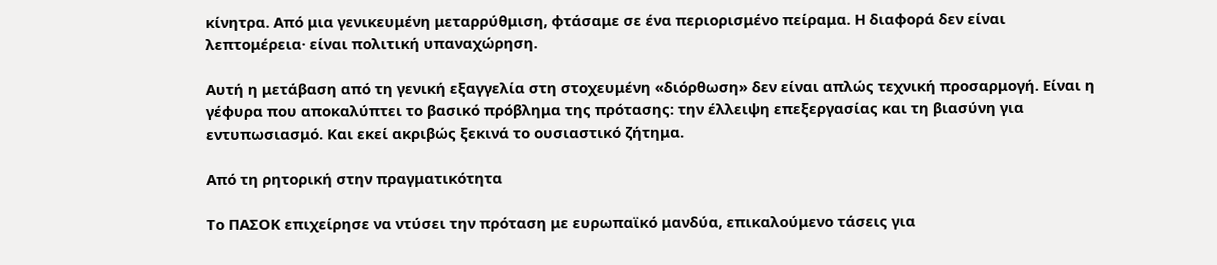κίνητρα. Από μια γενικευμένη μεταρρύθμιση, φτάσαμε σε ένα περιορισμένο πείραμα. Η διαφορά δεν είναι λεπτομέρεια· είναι πολιτική υπαναχώρηση.

Αυτή η μετάβαση από τη γενική εξαγγελία στη στοχευμένη «διόρθωση» δεν είναι απλώς τεχνική προσαρμογή. Είναι η γέφυρα που αποκαλύπτει το βασικό πρόβλημα της πρότασης: την έλλειψη επεξεργασίας και τη βιασύνη για εντυπωσιασμό. Και εκεί ακριβώς ξεκινά το ουσιαστικό ζήτημα.

Από τη ρητορική στην πραγματικότητα

Το ΠΑΣΟΚ επιχείρησε να ντύσει την πρόταση με ευρωπαϊκό μανδύα, επικαλούμενο τάσεις για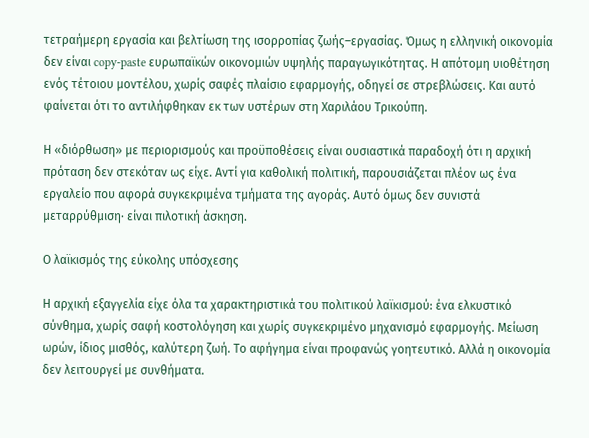τετραήμερη εργασία και βελτίωση της ισορροπίας ζωής–εργασίας. Όμως η ελληνική οικονομία δεν είναι copy-paste ευρωπαϊκών οικονομιών υψηλής παραγωγικότητας. Η απότομη υιοθέτηση ενός τέτοιου μοντέλου, χωρίς σαφές πλαίσιο εφαρμογής, οδηγεί σε στρεβλώσεις. Και αυτό φαίνεται ότι το αντιλήφθηκαν εκ των υστέρων στη Χαριλάου Τρικούπη.

Η «διόρθωση» με περιορισμούς και προϋποθέσεις είναι ουσιαστικά παραδοχή ότι η αρχική πρόταση δεν στεκόταν ως είχε. Αντί για καθολική πολιτική, παρουσιάζεται πλέον ως ένα εργαλείο που αφορά συγκεκριμένα τμήματα της αγοράς. Αυτό όμως δεν συνιστά μεταρρύθμιση· είναι πιλοτική άσκηση.

Ο λαϊκισμός της εύκολης υπόσχεσης

Η αρχική εξαγγελία είχε όλα τα χαρακτηριστικά του πολιτικού λαϊκισμού: ένα ελκυστικό σύνθημα, χωρίς σαφή κοστολόγηση και χωρίς συγκεκριμένο μηχανισμό εφαρμογής. Μείωση ωρών, ίδιος μισθός, καλύτερη ζωή. Το αφήγημα είναι προφανώς γοητευτικό. Αλλά η οικονομία δεν λειτουργεί με συνθήματα.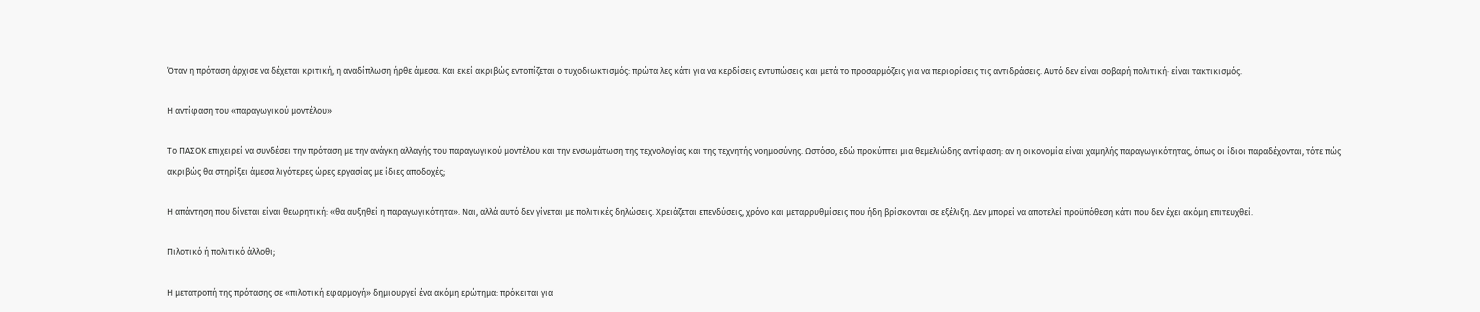Όταν η πρόταση άρχισε να δέχεται κριτική, η αναδίπλωση ήρθε άμεσα. Και εκεί ακριβώς εντοπίζεται ο τυχοδιωκτισμός: πρώτα λες κάτι για να κερδίσεις εντυπώσεις και μετά το προσαρμόζεις για να περιορίσεις τις αντιδράσεις. Αυτό δεν είναι σοβαρή πολιτική· είναι τακτικισμός.

Η αντίφαση του «παραγωγικού μοντέλου»

Το ΠΑΣΟΚ επιχειρεί να συνδέσει την πρόταση με την ανάγκη αλλαγής του παραγωγικού μοντέλου και την ενσωμάτωση της τεχνολογίας και της τεχνητής νοημοσύνης. Ωστόσο, εδώ προκύπτει μια θεμελιώδης αντίφαση: αν η οικονομία είναι χαμηλής παραγωγικότητας, όπως οι ίδιοι παραδέχονται, τότε πώς ακριβώς θα στηρίξει άμεσα λιγότερες ώρες εργασίας με ίδιες αποδοχές;

Η απάντηση που δίνεται είναι θεωρητική: «θα αυξηθεί η παραγωγικότητα». Ναι, αλλά αυτό δεν γίνεται με πολιτικές δηλώσεις. Χρειάζεται επενδύσεις, χρόνο και μεταρρυθμίσεις που ήδη βρίσκονται σε εξέλιξη. Δεν μπορεί να αποτελεί προϋπόθεση κάτι που δεν έχει ακόμη επιτευχθεί.

Πιλοτικό ή πολιτικό άλλοθι;

Η μετατροπή της πρότασης σε «πιλοτική εφαρμογή» δημιουργεί ένα ακόμη ερώτημα: πρόκειται για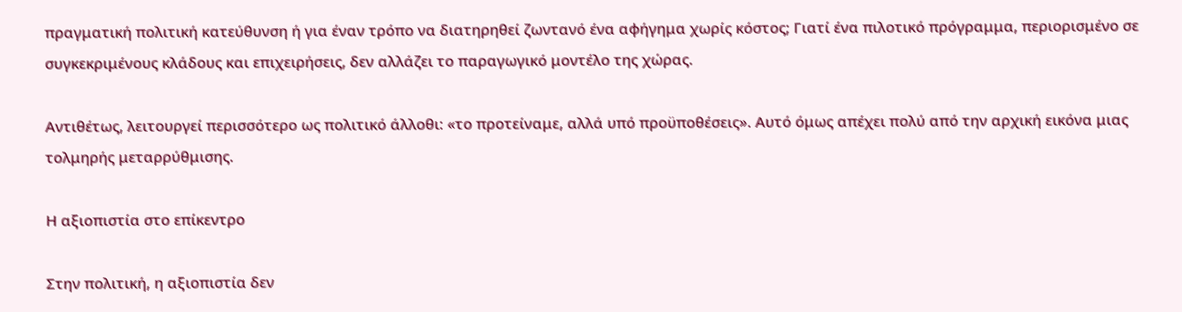πραγματική πολιτική κατεύθυνση ή για έναν τρόπο να διατηρηθεί ζωντανό ένα αφήγημα χωρίς κόστος; Γιατί ένα πιλοτικό πρόγραμμα, περιορισμένο σε συγκεκριμένους κλάδους και επιχειρήσεις, δεν αλλάζει το παραγωγικό μοντέλο της χώρας.

Αντιθέτως, λειτουργεί περισσότερο ως πολιτικό άλλοθι: «το προτείναμε, αλλά υπό προϋποθέσεις». Αυτό όμως απέχει πολύ από την αρχική εικόνα μιας τολμηρής μεταρρύθμισης.

Η αξιοπιστία στο επίκεντρο

Στην πολιτική, η αξιοπιστία δεν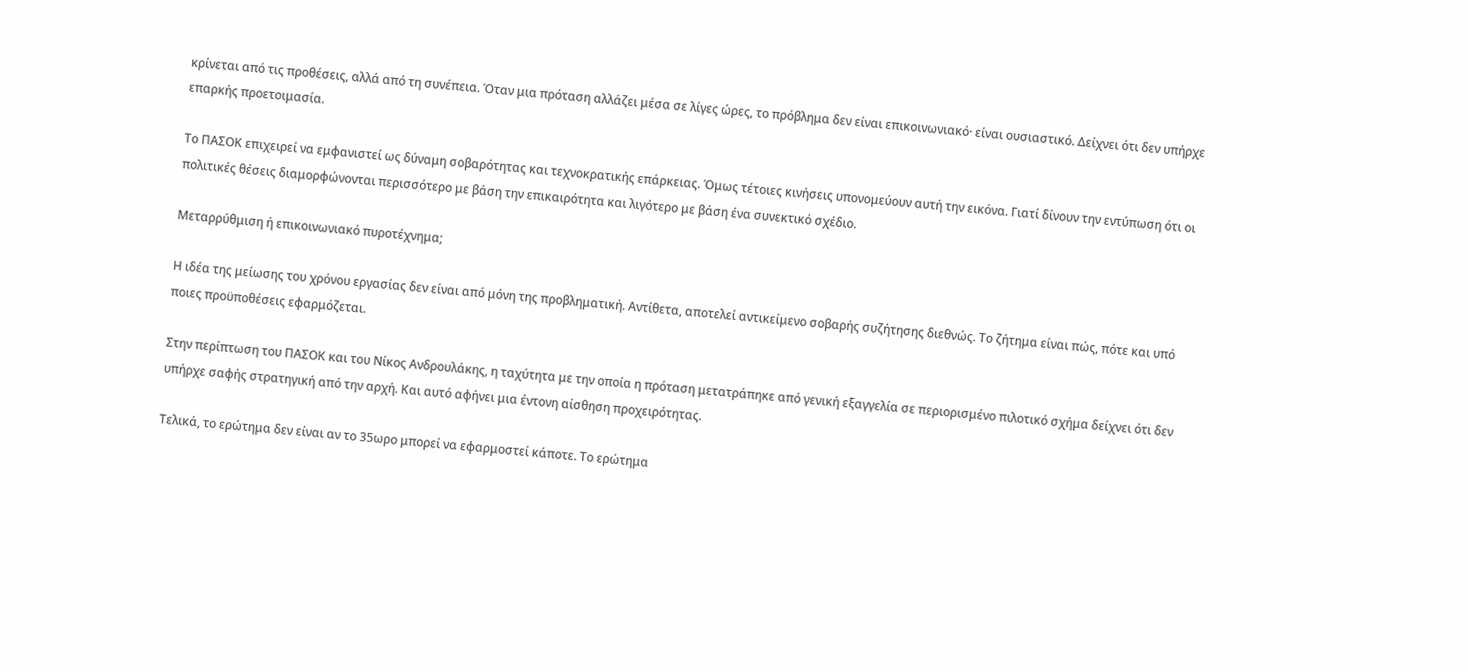κρίνεται από τις προθέσεις, αλλά από τη συνέπεια. Όταν μια πρόταση αλλάζει μέσα σε λίγες ώρες, το πρόβλημα δεν είναι επικοινωνιακό· είναι ουσιαστικό. Δείχνει ότι δεν υπήρχε επαρκής προετοιμασία.

Το ΠΑΣΟΚ επιχειρεί να εμφανιστεί ως δύναμη σοβαρότητας και τεχνοκρατικής επάρκειας. Όμως τέτοιες κινήσεις υπονομεύουν αυτή την εικόνα. Γιατί δίνουν την εντύπωση ότι οι πολιτικές θέσεις διαμορφώνονται περισσότερο με βάση την επικαιρότητα και λιγότερο με βάση ένα συνεκτικό σχέδιο.

Μεταρρύθμιση ή επικοινωνιακό πυροτέχνημα;

Η ιδέα της μείωσης του χρόνου εργασίας δεν είναι από μόνη της προβληματική. Αντίθετα, αποτελεί αντικείμενο σοβαρής συζήτησης διεθνώς. Το ζήτημα είναι πώς, πότε και υπό ποιες προϋποθέσεις εφαρμόζεται.

Στην περίπτωση του ΠΑΣΟΚ και του Νίκος Ανδρουλάκης, η ταχύτητα με την οποία η πρόταση μετατράπηκε από γενική εξαγγελία σε περιορισμένο πιλοτικό σχήμα δείχνει ότι δεν υπήρχε σαφής στρατηγική από την αρχή. Και αυτό αφήνει μια έντονη αίσθηση προχειρότητας.

Τελικά, το ερώτημα δεν είναι αν το 35ωρο μπορεί να εφαρμοστεί κάποτε. Το ερώτημα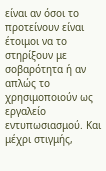είναι αν όσοι το προτείνουν είναι έτοιμοι να το στηρίξουν με σοβαρότητα ή αν απλώς το χρησιμοποιούν ως εργαλείο εντυπωσιασμού. Και μέχρι στιγμής,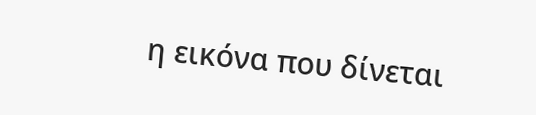η εικόνα που δίνεται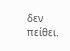δεν πείθει.